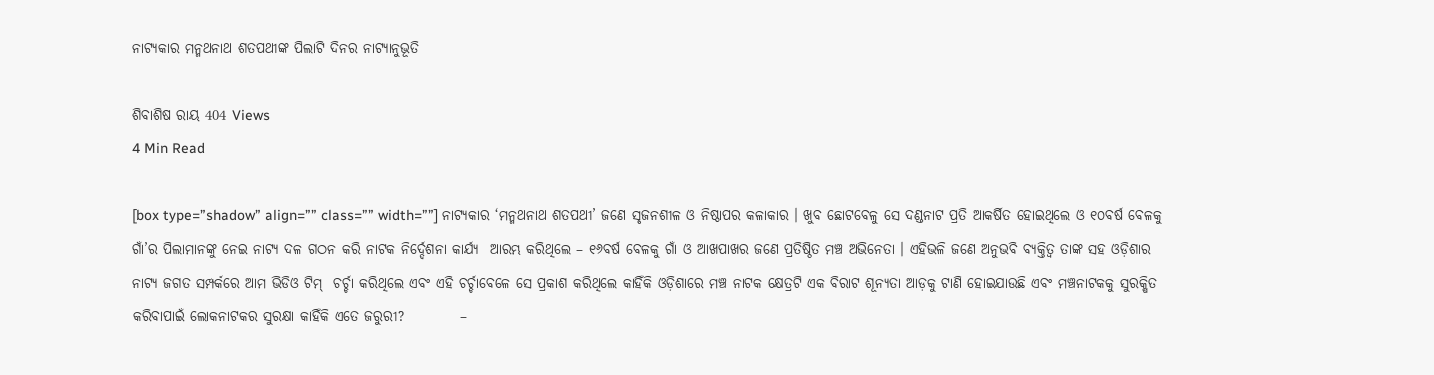ନାଟ୍ୟକାର ମନ୍ମଥନାଥ ଶତପଥୀଙ୍କ ପିଲାଟି ଦିନର ନାଟ୍ୟାନୁଭୂତି

ଶିବାଶିଷ ରାୟ 404 Views
4 Min Read

[box type=”shadow” align=”” class=”” width=””] ନାଟ୍ୟକାର ‘ମନ୍ମଥନାଥ ଶତପଥୀ’ ଜଣେ ସୃଜନଶୀଳ ଓ ନିଷ୍ଠାପର କଳାକାର । ଖୁବ ଛୋଟବେଳୁ ସେ ଦଣ୍ଡନାଟ ପ୍ରତି ଆକର୍ଷିତ ହୋଇଥିଲେ ଓ ୧୦ବର୍ଷ ବେଳକୁ ଗାଁ’ର ପିଲାମାନଙ୍କୁ ନେଇ ନାଟ୍ୟ ଦଳ ଗଠନ କରି ନାଟକ ନିର୍ଦ୍ଦେଶନା କାର୍ଯ୍ୟ  ଆରମ୍ଭ କରିଥିଲେ – ୧୬ବର୍ଷ ବେଳକୁ ଗାଁ ଓ ଆଖପାଖର ଜଣେ ପ୍ରତିଷ୍ଠିତ ମଞ୍ଚ ଅଭିନେତା । ଏହିଭଳି ଜଣେ ଅନୁଭବି ବ୍ୟକ୍ତିତ୍ୱ ତାଙ୍କ ସହ ଓଡ଼ିଶାର ନାଟ୍ୟ ଜଗତ ସମ୍ପର୍କରେ ଆମ ଭିଡିଓ ଟିମ୍  ଚର୍ଚ୍ଚା କରିଥିଲେ ଏବଂ ଏହି ଚର୍ଚ୍ଚାବେଳେ ସେ ପ୍ରକାଶ କରିଥିଲେ କାହିଁକି ଓଡ଼ିଶାରେ ମଞ୍ଚ ନାଟକ କ୍ଷେତ୍ରଟି ଏକ ବିରାଟ ଶୂନ୍ୟତା ଆଡ଼କୁ ଟାଣି ହୋଇଯାଉଛି ଏବଂ ମଞ୍ଚନାଟକକୁ ସୁରକ୍ଷିତ କରିବାପାଇଁ ଲୋକନାଟକର ସୁରକ୍ଷା କାହିଁକି ଏତେ ଜରୁରୀ?          –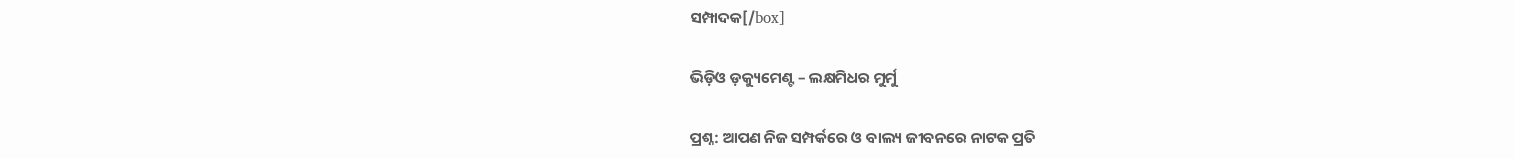ସମ୍ପାଦକ[/box]

ଭିଡ଼ିଓ ଡ଼କ୍ୟୁମେଣ୍ଟ – ଲକ୍ଷମିଧର ମୁର୍ମୁ

ପ୍ରଶ୍ନ: ଆପଣ ନିଜ ସମ୍ପର୍କରେ ଓ ବାଲ୍ୟ ଜୀବନରେ ନାଟକ ପ୍ରତି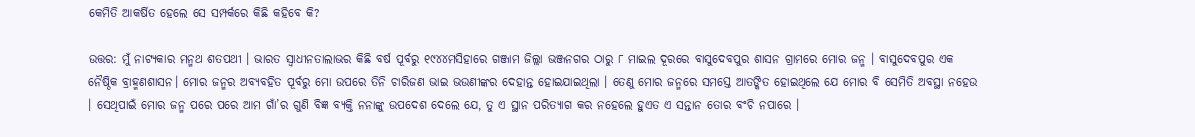କେମିତି ଆକର୍ଷିତ ହେଲେ ସେ ସମ୍ପର୍କରେ କିଛି କହିବେ କି?

ଉତ୍ତର: ମୁଁ ନାଟ୍ୟକାର ମନ୍ମଥ ଶତପଥୀ । ଭାରତ ସ୍ୱାଧୀନତାଲାଭର କିଛି ବର୍ଷ ପୂର୍ବରୁ ୧୯୪୪ମସିହାରେ ଗଞ୍ଜାମ ଜିଲ୍ଲା ଭଞ୍ଜନଗର ଠାରୁ ୮ ମାଇଲ ଦୂରରେ ବାସୁଦେବପୁର ଶାସନ ଗ୍ରାମରେ ମୋର ଜନ୍ମ । ବାସୁଦେବପୁର ଏକ ନୈଷ୍ଠିକ ବ୍ରାହ୍ମଣଶାସନ। ମୋର ଜନ୍ମର ଅବ୍ୟବହିତ ପୂର୍ବରୁ ମୋ ଉପରେ ତିନି ଚାରିଜଣ ଭାଇ ଭଉଣୀଙ୍କର ଦେହାନ୍ତ ହୋଇଯାଇଥିଲା । ତେଣୁ ମୋର ଜନ୍ମରେ ସମସ୍ତେ ଆତଙ୍କିତ ହୋଇଥିଲେ ଯେ ମୋର ବି ସେମିତି ଅବସ୍ଥା ନହେଉ । ସେଥିପାଇଁ ମୋର ଜନ୍ମ ପରେ ପରେ ଆମ ଗାଁ’ର ଗୁଣି ବିଜ୍ଞ ବ୍ୟକ୍ତି ନନାଙ୍କୁ ଉପଦେଶ ଦେଲେ ଯେ, ତୁ ଏ ସ୍ଥାନ ପରିତ୍ୟାଗ କର ନହେଲେ ହୁଏତ ଏ ସନ୍ତାନ ତୋର ବଂଚି ନପାରେ ।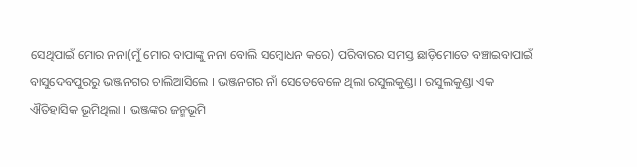ସେଥିପାଇଁ ମୋର ନନା(ମୁଁ ମୋର ବାପାଙ୍କୁ ନନା ବୋଲି ସମ୍ବୋଧନ କରେ) ପରିବାରର ସମସ୍ତ ଛାଡ଼ିମୋତେ ବଞ୍ଚାଇବାପାଇଁ ବାସୁଦେବପୁରରୁ ଭଞ୍ଜନଗର ଚାଲିଆସିଲେ । ଭଞ୍ଜନଗର ନାଁ ସେତେବେଳେ ଥିଲା ରସୁଲକୁଣ୍ଡା । ରସୁଲକୁଣ୍ଡା ଏକ ଐତିହାସିକ ଭୂମିଥିଲା । ଭଞ୍ଜଙ୍କର ଜନ୍ମଭୂମି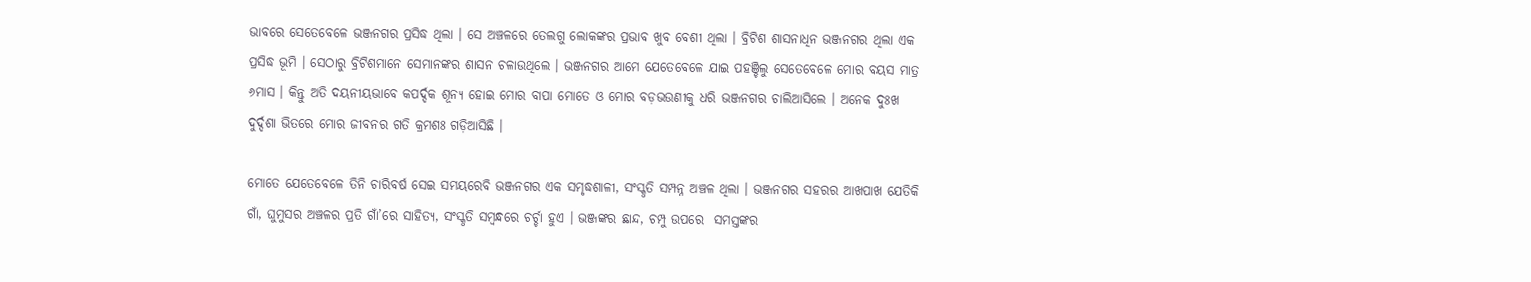ଭାବରେ ସେତେବେଳେ ଭଞ୍ଜନଗର ପ୍ରସିଦ୍ଧ ଥିଲା । ସେ ଅଞ୍ଚଳରେ ତେଲଗୁ ଲୋକଙ୍କର ପ୍ରଭାବ ଖୁବ ବେଶୀ ଥିଲା । ବ୍ରିଟିଶ ଶାସନାଧିନ ଭଞ୍ଜନଗର ଥିଲା ଏକ ପ୍ରସିଦ୍ଧ ଭୂମି । ସେଠାରୁ ବ୍ରିଟିଶମାନେ ସେମାନଙ୍କର ଶାସନ ଚଳାଉଥିଲେ । ଭଞ୍ଜନଗର ଆମେ ଯେତେବେଳେ ଯାଇ ପହଞ୍ଚିଲୁ ସେତେବେଳେ ମୋର ବୟସ ମାତ୍ର ୬ମାସ । କିନ୍ତୁ ଅତି ଦୟନୀୟଭାବେ କପର୍ଦ୍ଦକ ଶୂନ୍ୟ ହୋଇ ମୋର ବାପା ମୋତେ ଓ ମୋର ବଡ଼ଭଉଣୀକୁ ଧରି ଭଞ୍ଜନଗର ଚାଲିଆସିଲେ । ଅନେକ ଦୁଃଖ ଦୁର୍ଦ୍ଦଶା ଭିତରେ ମୋର ଜୀବନର ଗତି କ୍ରମଶଃ ଗଡ଼ିଆସିଛି ।

ମୋତେ ଯେତେବେଳେ ତିନି ଚାରିବର୍ଷ ସେଇ ସମୟରେବି ଭଞ୍ଜନଗର ଏକ ସମୃଦ୍ଧଶାଳୀ, ସଂସ୍କୃତି ସମ୍ପନ୍ନ ଅଞ୍ଚଳ ଥିଲା । ଭଞ୍ଜନଗର ସହରର ଆଖପାଖ ଯେତିକି ଗାଁ, ଘୁମୁସର ଅଞ୍ଚଳର ପ୍ରତି ଗାଁ’ରେ ସାହିତ୍ୟ, ସଂସ୍କୃତି ସମ୍ବନ୍ଧରେ ଚର୍ଚ୍ଚା ହୁଏ । ଭଞ୍ଜଙ୍କର ଛାନ୍ଦ, ଚମ୍ପୁ ଉପରେ  ସମସ୍ତଙ୍କର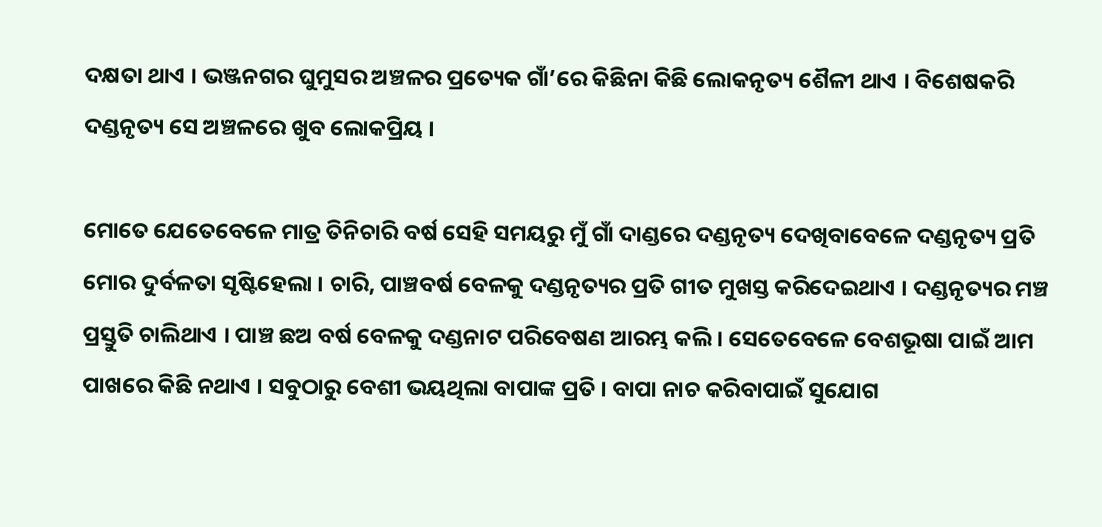ଦକ୍ଷତା ଥାଏ । ଭଞ୍ଜନଗର ଘୁମୁସର ଅଞ୍ଚଳର ପ୍ରତ୍ୟେକ ଗାଁ’ରେ କିଛିନା କିଛି ଲୋକନୃତ୍ୟ ଶୈଳୀ ଥାଏ । ବିଶେଷକରି ଦଣ୍ଡନୃତ୍ୟ ସେ ଅଞ୍ଚଳରେ ଖୁବ ଲୋକପ୍ରିୟ ।

ମୋତେ ଯେତେବେଳେ ମାତ୍ର ତିନିଚାରି ବର୍ଷ ସେହି ସମୟରୁ ମୁଁ ଗାଁ ଦାଣ୍ଡରେ ଦଣ୍ଡନୃତ୍ୟ ଦେଖିବାବେଳେ ଦଣ୍ଡନୃତ୍ୟ ପ୍ରତି ମୋର ଦୁର୍ବଳତା ସୃଷ୍ଟିହେଲା । ଚାରି, ପାଞ୍ଚବର୍ଷ ବେଳକୁ ଦଣ୍ଡନୃତ୍ୟର ପ୍ରତି ଗୀତ ମୁଖସ୍ତ କରିଦେଇଥାଏ । ଦଣ୍ଡନୃତ୍ୟର ମଞ୍ଚ ପ୍ରସ୍ତୁତି ଚାଲିଥାଏ । ପାଞ୍ଚ ଛଅ ବର୍ଷ ବେଳକୁ ଦଣ୍ଡନାଟ ପରିବେଷଣ ଆରମ୍ଭ କଲି । ସେତେବେଳେ ବେଶଭୂଷା ପାଇଁ ଆମ ପାଖରେ କିଛି ନଥାଏ । ସବୁଠାରୁ ବେଶୀ ଭୟଥିଲା ବାପାଙ୍କ ପ୍ରତି । ବାପା ନାଚ କରିବାପାଇଁ ସୁଯୋଗ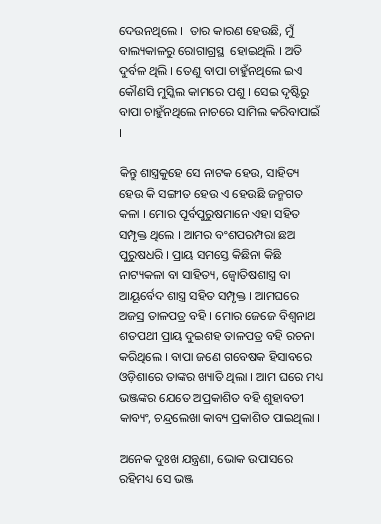ଦେଉନଥିଲେ ।  ତାର କାରଣ ହେଉଛି, ମୁଁ ବାଲ୍ୟକାଳରୁ ରୋଗାଗ୍ରସ୍ଥ  ହୋଇଥିଲି । ଅତି ଦୁର୍ବଳ ଥିଲି । ତେଣୁ ବାପା ଚାହୁଁନଥିଲେ ଇଏ କୌଣସି ମୁସ୍କିଲ କାମରେ ପଶୁ । ସେଇ ଦୃଷ୍ଟିରୁ ବାପା ଚାହୁଁନଥିଲେ ନାଚରେ ସାମିଲ କରିବାପାଇଁ ।

କିନ୍ତୁ ଶାସ୍ତ୍ରକୁହେ ସେ ନାଟକ ହେଉ, ସାହିତ୍ୟ ହେଉ କି ସଙ୍ଗୀତ ହେଉ ଏ ହେଉଛି ଜନ୍ମଗତ କଳା । ମୋର ପୂର୍ବପୁରୁଷମାନେ ଏହା ସହିତ ସମ୍ପୃକ୍ତ ଥିଲେ । ଆମର ବଂଶପରମ୍ପରା ଛଅ ପୁରୁଷଧରି । ପ୍ରାୟ ସମସ୍ତେ କିଛିନା କିଛି ନାଟ୍ୟକଳା ବା ସାହିତ୍ୟ, ଜ୍ୱୋତିଷଶାସ୍ତ୍ର ବା ଆୟୂର୍ବେଦ ଶାସ୍ତ୍ର ସହିତ ସମ୍ପୃକ୍ତ । ଆମଘରେ ଅଜସ୍ର ତାଳପତ୍ର ବହି । ମୋର ଜେଜେ ବିଶ୍ୱନାଥ ଶତପଥୀ ପ୍ରାୟ ଦୁଇଶହ ତାଳପତ୍ର ବହି ରଚନା କରିଥିଲେ । ବାପା ଜଣେ ଗବେଷକ ହିସାବରେ ଓଡ଼ିଶାରେ ତାଙ୍କର ଖ୍ୟାତି ଥିଲା । ଆମ ଘରେ ମଧ୍ୟ ଭଞ୍ଜଙ୍କର ଯେତେ ଅପ୍ରକାଶିତ ବହି ଶୁହାବତୀ କାବ୍ୟଂ, ଚନ୍ଦ୍ରଲେଖା କାବ୍ୟ ପ୍ରକାଶିତ ପାଇଥିଲା ।

ଅନେକ ଦୁଃଖ ଯନ୍ତ୍ରଣା, ଭୋକ ଉପାସରେ ରହିମଧ୍ୟ ସେ ଭଞ୍ଜ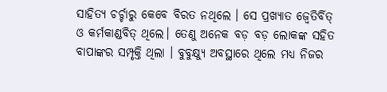ସାହିତ୍ୟ ଚର୍ଚ୍ଚାରୁ କେବେ ବିରତ ନଥିଲେ । ସେ ପ୍ରଖ୍ୟାତ ଜ୍ୱେତିର୍ବିତ୍ ଓ କର୍ମକାଣ୍ଡବିତ୍ ଥିଲେ। ତେଣୁ ଅନେକ ବଡ଼ ବଡ଼ ଲୋକଙ୍କ ସହିତ ବାପାଙ୍କର ସମ୍ପୃକ୍ତି ଥିଲା । ବୁବୁକ୍ଷ୍ୟୁ ଅବସ୍ଥାରେ ଥିଲେ ମଧ୍ୟ ନିଜର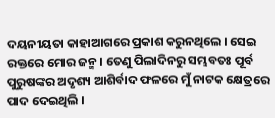ଦୟନୀୟତା କାହାଆଗରେ ପ୍ରକାଶ କରୁନଥିଲେ । ସେଇ ରକ୍ତରେ ମୋର ଜନ୍ମ । ତେଣୁ ପିଲାଦିନରୁ ସମ୍ଭବତଃ ପୂର୍ବ ପୁରୁଷଙ୍କର ଅଦୃଶ୍ୟ ଆଶିର୍ବାଦ ଫଳରେ ମୁଁ ନାଟକ କ୍ଷେତ୍ରରେ ପାଦ ଦେଇଥିଲି ।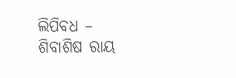ଲିପିବଧ – ଶିବାଶିଷ ରାୟ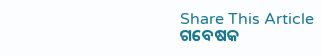Share This Article
ଗବେଷକ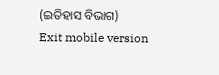(ଇତିହାସ ବିଭାଗ)
Exit mobile version